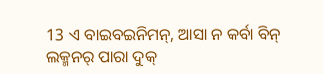13 ଏ ବାଇବଇନିମନ୍, ଆସା ନ କର୍ବା ବିନ୍ ଲକ୍ମନର୍ ପାରା ଦୁକ୍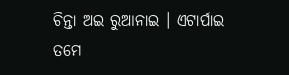ଚିନ୍ତା ଅଇ ରୁଆନାଇ । ଏଟାର୍ପାଇ ତମେ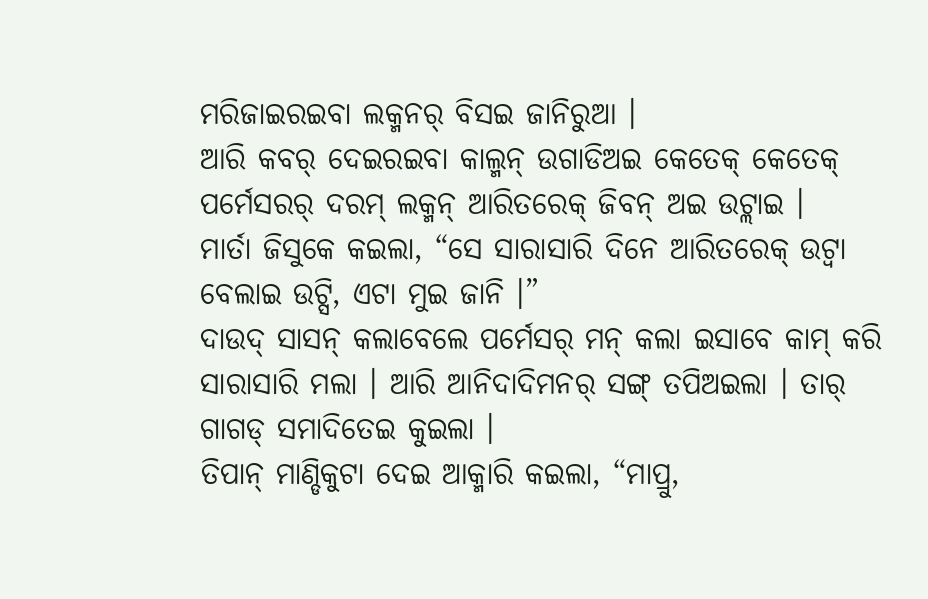ମରିଜାଇରଇବା ଲକ୍ମନର୍ ବିସଇ ଜାନିରୁଆ ।
ଆରି କବର୍ ଦେଇରଇବା କାଲ୍ମନ୍ ଉଗାଡିଅଇ କେତେକ୍ କେତେକ୍ ପର୍ମେସରର୍ ଦରମ୍ ଲକ୍ମନ୍ ଆରିତରେକ୍ ଜିବନ୍ ଅଇ ଉଟ୍ଲାଇ ।
ମାର୍ତା ଜିସୁକେ କଇଲା, “ସେ ସାରାସାରି ଦିନେ ଆରିତରେକ୍ ଉଟ୍ବା ବେଲାଇ ଉଟ୍ସି, ଏଟା ମୁଇ ଜାନି ।”
ଦାଉଦ୍ ସାସନ୍ କଲାବେଲେ ପର୍ମେସର୍ ମନ୍ କଲା ଇସାବେ କାମ୍ କରି ସାରାସାରି ମଲା । ଆରି ଆନିଦାଦିମନର୍ ସଙ୍ଗ୍ ତପିଅଇଲା । ତାର୍ ଗାଗଡ୍ ସମାଦିତେଇ କୁଇଲା ।
ତିପାନ୍ ମାଣ୍ଡିକୁଟା ଦେଇ ଆକ୍ମାରି କଇଲା, “ମାପ୍ରୁ,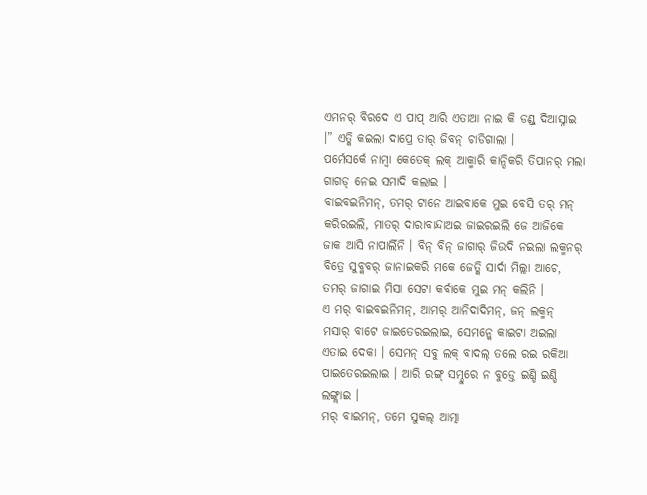ଏମନର୍ ବିରଦେ ଏ ପାପ୍ ଆରି ଏତାଆ ନାଇ କି ଡଣ୍ଡ୍ ଦିଆସ୍ନାଇ ।” ଏତ୍କି କଇଲା ଦାପ୍ରେ ତାର୍ ଜିବନ୍ ଚାଡିଗାଲା ।
ପର୍ମେସର୍କେ ନାମ୍ବା କେତେକ୍ ଲକ୍ ଆକ୍ମାରି କାନ୍ଦିକରି ତିପାନର୍ ମଲା ଗାଗଡ୍ ନେଇ ସମାଦି କଲାଇ ।
ବାଇବଇନିମନ୍, ତମର୍ ଟାନେ ଆଇବାକେ ମୁଇ ବେସି ତର୍ ମନ୍ କରିରଇଲି, ମାତର୍ ଦାରାବାନ୍ଦାଅଇ ଜାଇରଇଲି ଜେ ଆଜିକେ ଜାକ ଆସି ନାପାର୍ଲିନି । ବିନ୍ ବିନ୍ ଜାଗାର୍ ଜିଉଦି ନଇଲା ଲକ୍ମନର୍ ବିତ୍ରେ ସୁବ୍କବର୍ ଜାନାଇକରି ମକେ ଜେତ୍କି ସାର୍ଦା ମିଲ୍ଲା ଆଚେ, ତମର୍ ଜାଗାଇ ମିସା ସେଟା କର୍ବାକେ ମୁଇ ମନ୍ କଲିନି ।
ଏ ମର୍ ବାଇବଇନିମନ୍, ଆମର୍ ଆନିଦାଦିମନ୍, ଜନ୍ ଲକ୍ମନ୍ ମସାର୍ ବାଟେ ଜାଇତେରଇଲାଇ, ସେମନ୍କେ କାଇଟା ଅଇଲା ଏତାଇ ଦେକା । ସେମନ୍ ସବୁ ଲକ୍ ବାଦଲ୍ ତଲେ ରଇ ରକିଆ ପାଇତେରଇଲାଇ । ଆରି ରଙ୍ଗ୍ ସମ୍ଦୁରେ ନ ବୁଡ୍ତେ ଇଣ୍ଡି ଇଣ୍ଡି ଲଙ୍ଗ୍ଲାଇ ।
ମର୍ ବାଇମନ୍, ତମେ ସୁକଲ୍ ଆତ୍ମା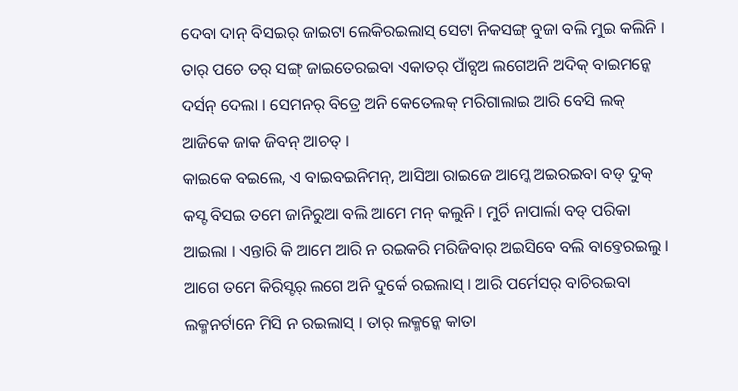ଦେବା ଦାନ୍ ବିସଇର୍ ଜାଇଟା ଲେକିରଇଲାସ୍ ସେଟା ନିକସଙ୍ଗ୍ ବୁଜା ବଲି ମୁଇ କଲିନି ।
ତାର୍ ପଚେ ତର୍ ସଙ୍ଗ୍ ଜାଇତେରଇବା ଏକାତର୍ ପାଁଚ୍ସଅ ଲଗେଅନି ଅଦିକ୍ ବାଇମନ୍କେ ଦର୍ସନ୍ ଦେଲା । ସେମନର୍ ବିତ୍ରେ ଅନି କେତେଲକ୍ ମରିଗାଲାଇ ଆରି ବେସି ଲକ୍ ଆଜିକେ ଜାକ ଜିବନ୍ ଆଚତ୍ ।
କାଇକେ ବଇଲେ, ଏ ବାଇବଇନିମନ୍, ଆସିଆ ରାଇଜେ ଆମ୍କେ ଅଇରଇବା ବଡ୍ ଦୁକ୍ କସ୍ଟ ବିସଇ ତମେ ଜାନିରୁଆ ବଲି ଆମେ ମନ୍ କଲୁନି । ମୁର୍ଚି ନାପାର୍ଲା ବଡ୍ ପରିକା ଆଇଲା । ଏନ୍ତାରି କି ଆମେ ଆରି ନ ରଇକରି ମରିଜିବାର୍ ଅଇସିବେ ବଲି ବାବ୍ତେରଇଲୁ ।
ଆଗେ ତମେ କିରିସ୍ଟର୍ ଲଗେ ଅନି ଦୁର୍କେ ରଇଲାସ୍ । ଆରି ପର୍ମେସର୍ ବାଚିରଇବା ଲକ୍ମନର୍ଟାନେ ମିସି ନ ରଇଲାସ୍ । ତାର୍ ଲକ୍ମନ୍କେ କାତା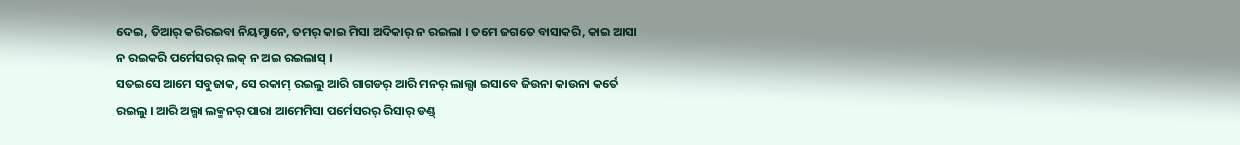ଦେଇ, ତିଆର୍ କରିରଇବା ନିୟମ୍ଟାନେ, ତମର୍ କାଇ ମିସା ଅଦିକାର୍ ନ ରଇଲା । ତମେ ଜଗତେ ବାସାକରି, କାଇ ଆସା ନ ରଇକରି ପର୍ମେସରର୍ ଲକ୍ ନ ଅଇ ରଇଲାସ୍ ।
ସତଇସେ ଆମେ ସବୁଜାକ, ସେ ରକାମ୍ ରଇଲୁ ଆରି ଗାଗଡର୍ ଆରି ମନର୍ ଲାଲ୍ସା ଇସାବେ ଜିଉନା କାଉନା କର୍ତେ ରଇଲୁ । ଆରି ଅଲ୍ଗା ଲକ୍ମନର୍ ପାରା ଆମେମିସା ପର୍ମେସରର୍ ରିସାର୍ ଡଣ୍ଡ୍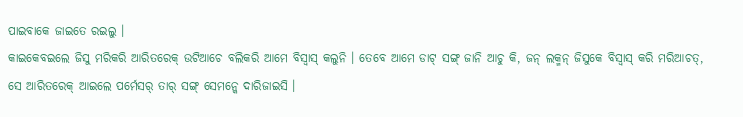ପାଇବାକେ ଜାଇତେ ରଇଲୁ ।
କାଇକେବଇଲେ ଜିସୁ ମରିକରି ଆରିତରେକ୍ ଉଟିଆଚେ ବଲିକରି ଆମେ ବିସ୍ବାସ୍ କଲୁନି । ତେବେ ଆମେ ଡାଟ୍ ସଙ୍ଗ୍ ଜାନି ଆଚୁ କି, ଜନ୍ ଲକ୍ମନ୍ ଜିସୁକେ ବିସ୍ବାସ୍ କରି ମରିଆଚତ୍, ସେ ଆରିତରେକ୍ ଆଇଲେ ପର୍ମେସର୍ ତାର୍ ସଙ୍ଗ୍ ସେମନ୍କେ ଦାରିଜାଇସି ।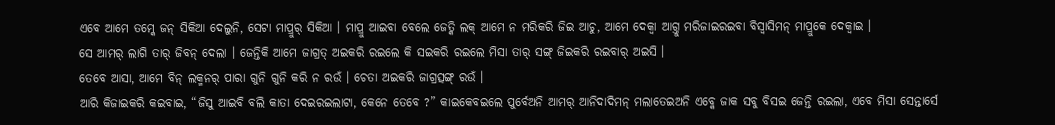ଏବେ ଆମେ ତମ୍କେ ଜନ୍ ସିକିଆ ଦେଲୁନି, ସେଟା ମାପ୍ରୁର୍ ସିକିଆ । ମାପ୍ରୁ ଆଇବା ବେଲେ ଜେତ୍କି ଲକ୍ ଆମେ ନ ମରିକରି ଜିଇ ଆଚୁ, ଆମେ ଦେକ୍ବା ଆଗ୍ତୁ ମରିଜାଇରଇବା ବିସ୍ବାସିମନ୍ ମାପ୍ରୁକେ ଦେକ୍ବାଇ ।
ସେ ଆମର୍ ଲାଗି ତାର୍ ଜିବନ୍ ଦେଲା । ଜେନ୍ତିକି ଆମେ ଜାଗ୍ରତ୍ ଅଇକରି ରଇଲେ କି ସଇକରି ରଇଲେ ମିସା ତାର୍ ସଙ୍ଗ୍ ଜିଇକରି ରଇବାର୍ ଅଇସି ।
ତେବେ ଆସା, ଆମେ ବିନ୍ ଲକ୍ମନର୍ ପାରା ଗୁନି ଗୁନି କରି ନ ରଉଁ । ଚେତା ଅଇକରି ଜାଗ୍ରତ୍ସଙ୍ଗ୍ ରଉଁ ।
ଆରି କିଜାଇକରି କଇବାଇ, “ଜିସୁ ଆଇବି ବଲି କାତା ଦେଇରଇଲାଟା, କେନେ ତେବେ ?” କାଇକେବଇଲେ ପୁର୍ବେଅନି ଆମର୍ ଆନିଦାଦିମନ୍ ମଲାତେଇଅନି ଏବ୍କେ ଜାକ ସବୁ ବିସଇ ଜେନ୍ତି ରଇଲା, ଏବେ ମିସା ସେନ୍ତାର୍ସେ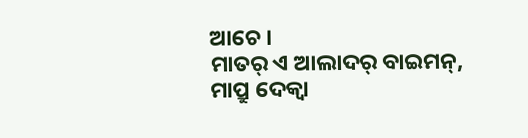ଆଚେ ।
ମାତର୍ ଏ ଆଲାଦର୍ ବାଇମନ୍, ମାପ୍ରୁ ଦେକ୍ବା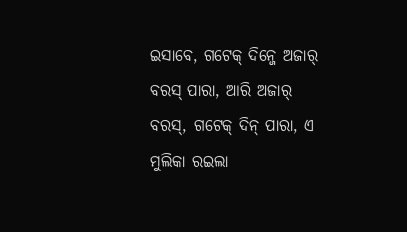ଇସାବେ, ଗଟେକ୍ ଦିନ୍ଜେ ଅଜାର୍ ବରସ୍ ପାରା, ଆରି ଅଜାର୍ ବରସ୍, ଗଟେକ୍ ଦିନ୍ ପାରା, ଏ ମୁଲିକା ରଇଲା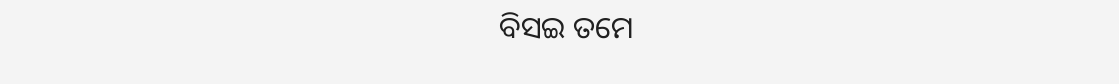ବିସଇ ତମେ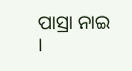ପାସ୍ରା ନାଇ ।